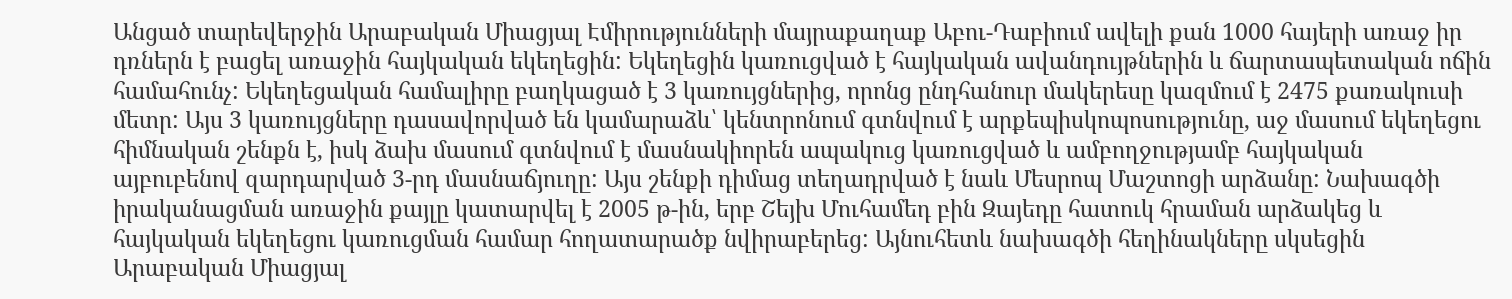Անցած տարեվերջին Արաբական Միացյալ Էմիրությունների մայրաքաղաք Աբու-Դաբիում ավելի քան 1000 հայերի առաջ իր դռներն է բացել առաջին հայկական եկեղեցին: Եկեղեցին կառուցված է հայկական ավանդույթներին և ճարտապետական ոճին համահունչ: Եկեղեցական համալիրը բաղկացած է 3 կառույցներից, որոնց ընդհանուր մակերեսը կազմում է 2475 քառակուսի մետր: Այս 3 կառույցները դասավորված են կամարաձև՝ կենտրոնում գտնվում է արքեպիսկոպոսությունը, աջ մասում եկեղեցու հիմնական շենքն է, իսկ ձախ մասում գտնվում է մասնակիորեն ապակուց կառուցված և ամբողջությամբ հայկական այբուբենով զարդարված 3-րդ մասնաճյուղը: Այս շենքի դիմաց տեղադրված է նաև Մեսրոպ Մաշտոցի արձանը: Նախագծի իրականացման առաջին քայլը կատարվել է 2005 թ-ին, երբ Շեյխ Մուհամեդ բին Զայեդը հատուկ հրաման արձակեց և հայկական եկեղեցու կառուցման համար հողատարածք նվիրաբերեց: Այնուհետև նախագծի հեղինակները սկսեցին Արաբական Միացյալ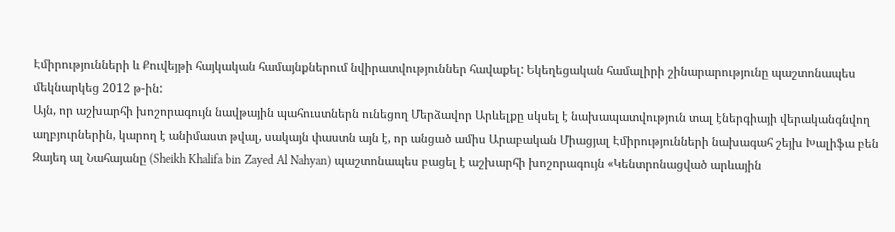Էմիրությունների և Քուվեյթի հայկական համայնքներում նվիրատվություններ հավաքել: Եկեղեցական համալիրի շինարարությունը պաշտոնապես մեկնարկեց 2012 թ-ին:
Այն, որ աշխարհի խոշորագույն նավթային պահուստներն ունեցող Մերձավոր Արևելքը սկսել է նախապատվություն տալ էներգիայի վերականգնվող աղբյուրներին, կարող է անիմաստ թվալ, սակայն փաստն այն է, որ անցած ամիս Արաբական Միացյալ Էմիրությունների նախագահ շեյխ Խալիֆա բեն Զայեդ ալ Նահայանը (Sheikh Khalifa bin Zayed Al Nahyan) պաշտոնապես բացել է աշխարհի խոշորագույն «Կենտրոնացված արևային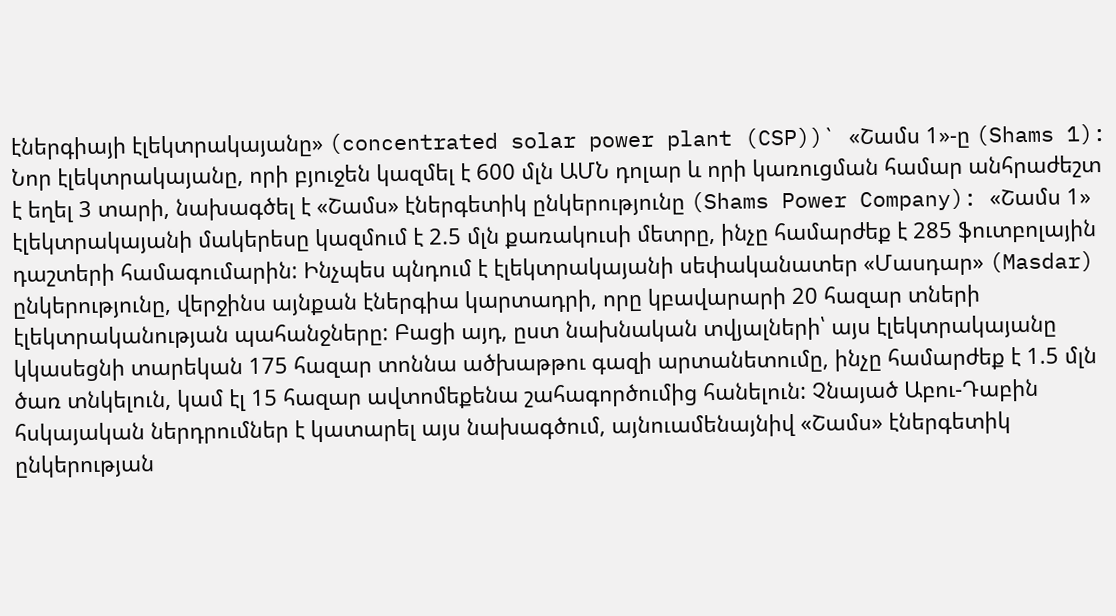էներգիայի էլեկտրակայանը» (concentrated solar power plant (CSP))` «Շամս 1»-ը (Shams 1): Նոր էլեկտրակայանը, որի բյուջեն կազմել է 600 մլն ԱՄՆ դոլար և որի կառուցման համար անհրաժեշտ է եղել 3 տարի, նախագծել է «Շամս» էներգետիկ ընկերությունը (Shams Power Company): «Շամս 1» էլեկտրակայանի մակերեսը կազմում է 2.5 մլն քառակուսի մետրը, ինչը համարժեք է 285 ֆուտբոլային դաշտերի համագումարին: Ինչպես պնդում է էլեկտրակայանի սեփականատեր «Մասդար» (Masdar) ընկերությունը, վերջինս այնքան էներգիա կարտադրի, որը կբավարարի 20 հազար տների էլեկտրականության պահանջները: Բացի այդ, ըստ նախնական տվյալների՝ այս էլեկտրակայանը կկասեցնի տարեկան 175 հազար տոննա ածխաթթու գազի արտանետումը, ինչը համարժեք է 1.5 մլն ծառ տնկելուն, կամ էլ 15 հազար ավտոմեքենա շահագործումից հանելուն: Չնայած Աբու-Դաբին հսկայական ներդրումներ է կատարել այս նախագծում, այնուամենայնիվ «Շամս» էներգետիկ ընկերության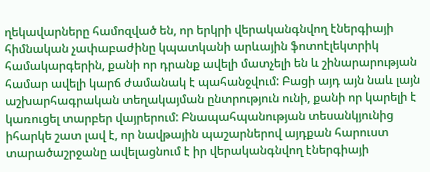ղեկավարները համոզված են, որ երկրի վերականգնվող էներգիայի հիմնական չափաբաժինը կպատկանի արևային ֆոտոէլեկտրիկ համակարգերին, քանի որ դրանք ավելի մատչելի են և շինարարության համար ավելի կարճ ժամանակ է պահանջվում: Բացի այդ այն նաև լայն աշխարհագրական տեղակայման ընտրություն ունի, քանի որ կարելի է կառուցել տարբեր վայրերում: Բնապահպանության տեսանկյունից իհարկե շատ լավ է, որ նավթային պաշարներով այդքան հարուստ տարածաշրջանը ավելացնում է իր վերականգնվող էներգիայի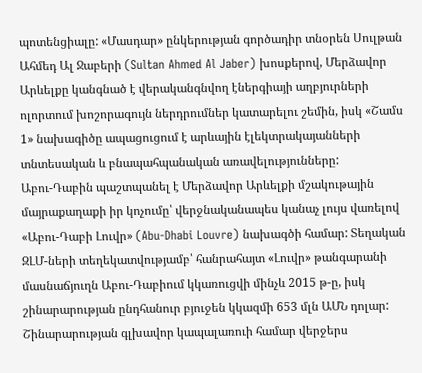պոտենցիալը: «Մասդար» ընկերության գործադիր տնօրեն Սուլթան Ահմեդ Ալ Ջաբերի (Sultan Ahmed Al Jaber) խոսքերով, Մերձավոր Արևելքը կանգնած է վերականգնվող էներգիայի աղբյուրների ոլորտում խոշորագույն ներդրումներ կատարելու շեմին, իսկ «Շամս 1» նախագիծը ապացուցում է արևային էլեկտրակայանների տնտեսական և բնապահպանական առավելությունները:
Աբու-Դաբին պաշտպանել է Մերձավոր Արևելքի մշակութային մայրաքաղաքի իր կոչումը՝ վերջնականապես կանաչ լույս վառելով «Աբու-Դաբի Լուվր» (Abu-Dhabi Louvre) նախագծի համար: Տեղական ԶԼՄ-ների տեղեկատվությամբ՝ հանրահայտ «Լուվր» թանգարանի մասնաճյուղն Աբու-Դաբիում կկառուցվի մինչև 2015 թ-ը, իսկ շինարարության ընդհանուր բյուջեն կկազմի 653 մլն ԱՄՆ դոլար: Շինարարության գլխավոր կապալառուի համար վերջերս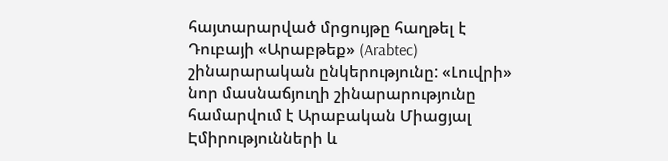հայտարարված մրցույթը հաղթել է Դուբայի «Արաբթեք» (Arabtec) շինարարական ընկերությունը: «Լուվրի» նոր մասնաճյուղի շինարարությունը համարվում է Արաբական Միացյալ Էմիրությունների և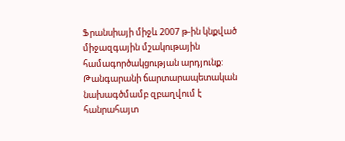Ֆրանսիայի միջև 2007 թ-ին կնքված միջազգային մշակութային համագործակցության արդյունք: Թանգարանի ճարտարապետական նախագծմամբ զբաղվում է հանրահայտ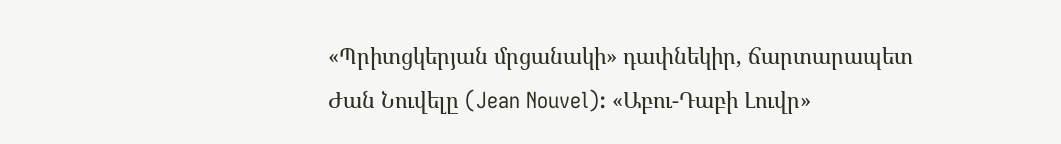«Պրիտցկերյան մրցանակի» դափնեկիր, ճարտարապետ Ժան Նուվելը (Jean Nouvel): «Աբու-Դաբի Լուվր»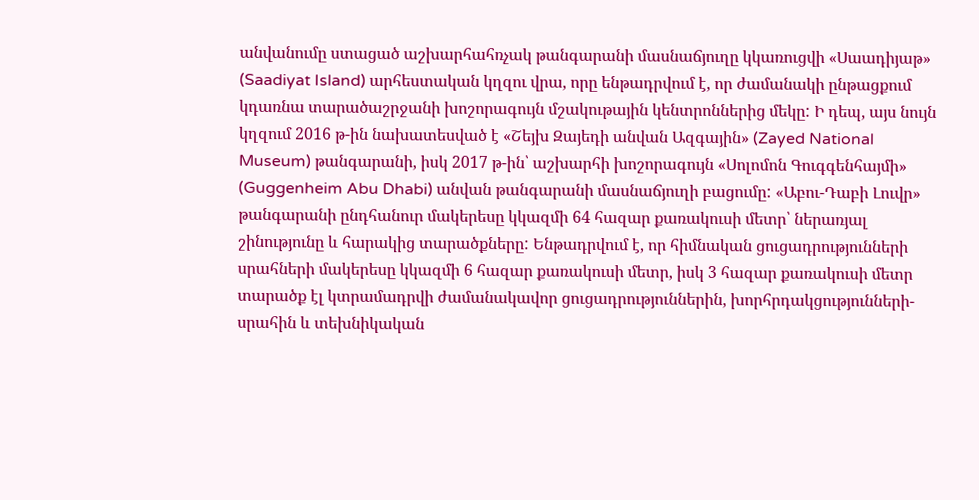անվանումը ստացած աշխարհահռչակ թանգարանի մասնաճյուղը կկառուցվի «Սաադիյաթ» (Saadiyat Island) արհեստական կղզու վրա, որը ենթադրվում է, որ ժամանակի ընթացքում կդառնա տարածաշրջանի խոշորագույն մշակութային կենտրոններից մեկը: Ի դեպ, այս նույն կղզում 2016 թ-ին նախատեսված է «Շեյխ Զայեդի անվան Ազգային» (Zayed National Museum) թանգարանի, իսկ 2017 թ-ին՝ աշխարհի խոշորագույն «Սոլոմոն Գուգգենհայմի» (Guggenheim Abu Dhabi) անվան թանգարանի մասնաճյուղի բացումը: «Աբու-Դաբի Լուվր» թանգարանի ընդհանուր մակերեսը կկազմի 64 հազար քառակուսի մետր՝ ներառյալ շինությունը և հարակից տարածքները: Ենթադրվում է, որ հիմնական ցուցադրությունների սրահների մակերեսը կկազմի 6 հազար քառակուսի մետր, իսկ 3 հազար քառակուսի մետր տարածք էլ կտրամադրվի ժամանակավոր ցուցադրություններին, խորհրդակցությունների-սրահին և տեխնիկական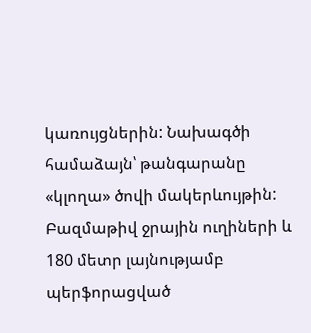կառույցներին: Նախագծի համաձայն՝ թանգարանը «կլողա» ծովի մակերևույթին: Բազմաթիվ ջրային ուղիների և 180 մետր լայնությամբ պերֆորացված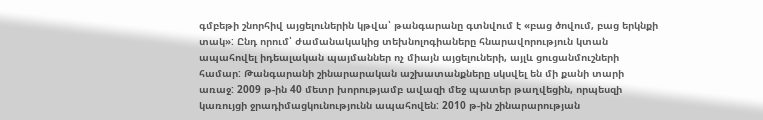գմբեթի շնորհիվ այցելուներին կթվա՝ թանգարանը գտնվում է «բաց ծովում, բաց երկնքի տակ»: Ընդ որում՝ ժամանակակից տեխնոլոգիաները հնարավորություն կտան ապահովել իդեալական պայմաններ ոչ միայն այցելուների, այլև ցուցանմուշների համար: Թանգարանի շինարարական աշխատանքները սկսվել են մի քանի տարի առաջ: 2009 թ-ին 40 մետր խորությամբ ավազի մեջ պատեր թաղվեցին, որպեսզի կառույցի ջրադիմացկունությունն ապահովեն: 2010 թ-ին շինարարության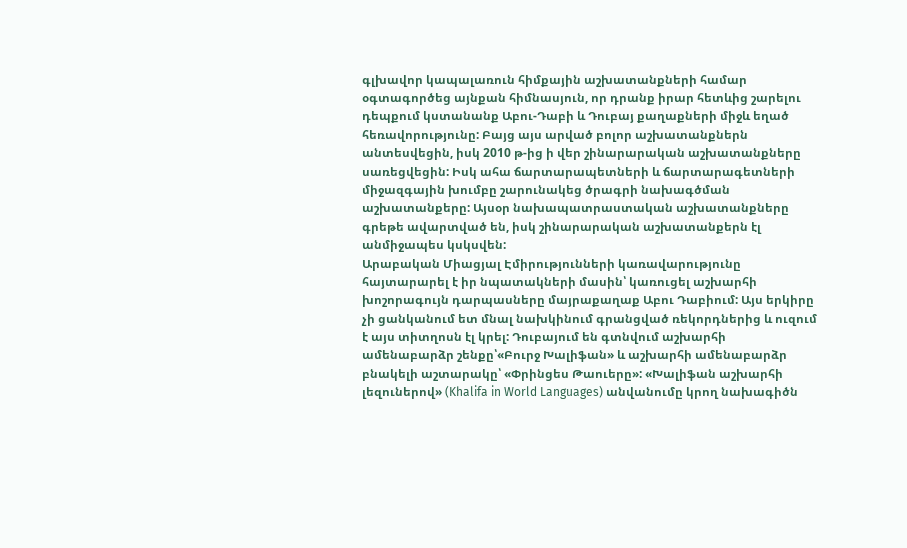գլխավոր կապալառուն հիմքային աշխատանքների համար օգտագործեց այնքան հիմնասյուն, որ դրանք իրար հետևից շարելու դեպքում կստանանք Աբու-Դաբի և Դուբայ քաղաքների միջև եղած հեռավորությունը: Բայց այս արված բոլոր աշխատանքներն անտեսվեցին, իսկ 2010 թ-ից ի վեր շինարարական աշխատանքները սառեցվեցին: Իսկ ահա ճարտարապետների և ճարտարագետների միջազգային խումբը շարունակեց ծրագրի նախագծման աշխատանքերը: Այսօր նախապատրաստական աշխատանքները գրեթե ավարտված են, իսկ շինարարական աշխատանքերն էլ անմիջապես կսկսվեն:
Արաբական Միացյալ Էմիրությունների կառավարությունը հայտարարել է իր նպատակների մասին՝ կառուցել աշխարհի խոշորագույն դարպասները մայրաքաղաք Աբու Դաբիում: Այս երկիրը չի ցանկանում ետ մնալ նախկինում գրանցված ռեկորդներից և ուզում է այս տիտղոսն էլ կրել: Դուբայում են գտնվում աշխարհի ամենաբարձր շենքը՝«Բուրջ Խալիֆան» և աշխարհի ամենաբարձր բնակելի աշտարակը՝ «Փրինցես Թաուերը»: «Խալիֆան աշխարհի լեզուներով» (Khalifa in World Languages) անվանումը կրող նախագիծն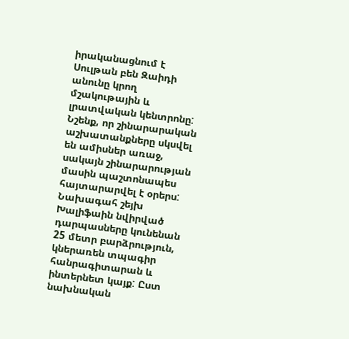իրականացնում է Սուլթան բեն Զաիդի անունը կրող մշակութային և լրատվական կենտրոնը: Նշենք, որ շինարարական աշխատանքները սկսվել են ամիսներ առաջ, սակայն շինարարության մասին պաշտոնապես հայտարարվել է օրերս: Նախագահ շեյխ Խալիֆաին նվիրված դարպասները կունենան 25 մետր բարձրություն, կներառեն տպագիր հանրագիտարան և ինտերնետ կայք: Ըստ նախնական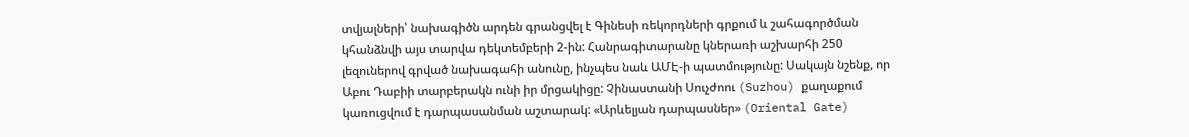տվյալների՝ նախագիծն արդեն գրանցվել է Գինեսի ռեկորդների գրքում և շահագործման կհանձնվի այս տարվա դեկտեմբերի 2-ին: Հանրագիտարանը կներառի աշխարհի 250 լեզուներով գրված նախագահի անունը, ինչպես նաև ԱՄԷ-ի պատմությունը: Սակայն նշենք, որ Աբու Դաբիի տարբերակն ունի իր մրցակիցը: Չինաստանի Սուչժոու (Suzhou) քաղաքում կառուցվում է դարպասանման աշտարակ: «Արևելյան դարպասներ» (Oriental Gate)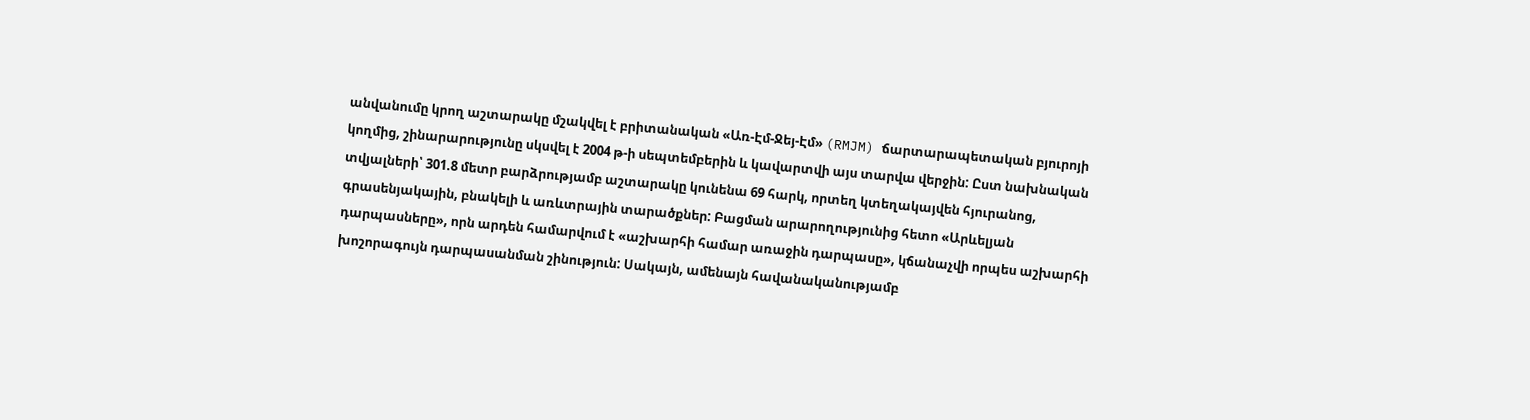անվանումը կրող աշտարակը մշակվել է բրիտանական «Առ-Էմ-Ջեյ-Էմ» (RMJM) ճարտարապետական բյուրոյի կողմից, շինարարությունը սկսվել է 2004 թ-ի սեպտեմբերին և կավարտվի այս տարվա վերջին: Ըստ նախնական տվյալների՝ 301.8 մետր բարձրությամբ աշտարակը կունենա 69 հարկ, որտեղ կտեղակայվեն հյուրանոց, գրասենյակային, բնակելի և առևտրային տարածքներ: Բացման արարողությունից հետո «Արևելյան դարպասները», որն արդեն համարվում է «աշխարհի համար առաջին դարպասը», կճանաչվի որպես աշխարհի խոշորագույն դարպասանման շինություն: Սակայն, ամենայն հավանականությամբ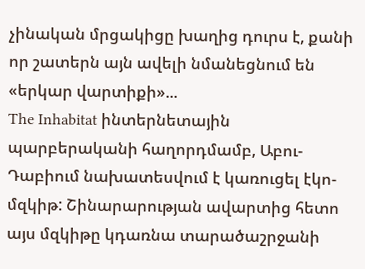չինական մրցակիցը խաղից դուրս է, քանի որ շատերն այն ավելի նմանեցնում են «երկար վարտիքի»...
The Inhabitat ինտերնետային պարբերականի հաղորդմամբ, Աբու-Դաբիում նախատեսվում է կառուցել էկո-մզկիթ: Շինարարության ավարտից հետո այս մզկիթը կդառնա տարածաշրջանի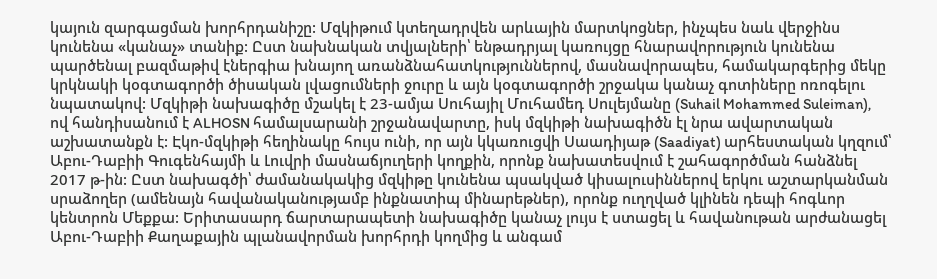կայուն զարգացման խորհրդանիշը: Մզկիթում կտեղադրվեն արևային մարտկոցներ, ինչպես նաև վերջինս կունենա «կանաչ» տանիք: Ըստ նախնական տվյալների՝ ենթադրյալ կառույցը հնարավորություն կունենա պարծենալ բազմաթիվ էներգիա խնայող առանձնահատկություններով, մասնավորապես, համակարգերից մեկը կրկնակի կօգտագործի ծիսական լվացումների ջուրը և այն կօգտագործի շրջակա կանաչ գոտիները ոռոգելու նպատակով: Մզկիթի նախագիծը մշակել է 23-ամյա Սուհայիլ Մուհամեդ Սուլեյմանը (Suhail Mohammed Suleiman), ով հանդիսանում է ALHOSN համալսարանի շրջանավարտը, իսկ մզկիթի նախագիծն էլ նրա ավարտական աշխատանքն է: Էկո-մզկիթի հեղինակը հույս ունի, որ այն կկառուցվի Սաադիյաթ (Saadiyat) արհեստական կղզում՝ Աբու-Դաբիի Գուգենհայմի և Լուվրի մասնաճյուղերի կողքին, որոնք նախատեսվում է շահագործման հանձնել 2017 թ-ին: Ըստ նախագծի՝ ժամանակակից մզկիթը կունենա պսակված կիսալուսիններով երկու աշտարկանման սրաձողեր (ամենայն հավանականությամբ ինքնատիպ մինարեթներ), որոնք ուղղված կլինեն դեպի հոգևոր կենտրոն Մեքքա: Երիտասարդ ճարտարապետի նախագիծը կանաչ լույս է ստացել և հավանութան արժանացել Աբու-Դաբիի Քաղաքային պլանավորման խորհրդի կողմից և անգամ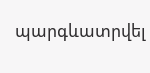պարգևատրվել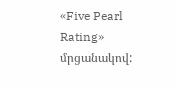«Five Pearl Rating» մրցանակով: